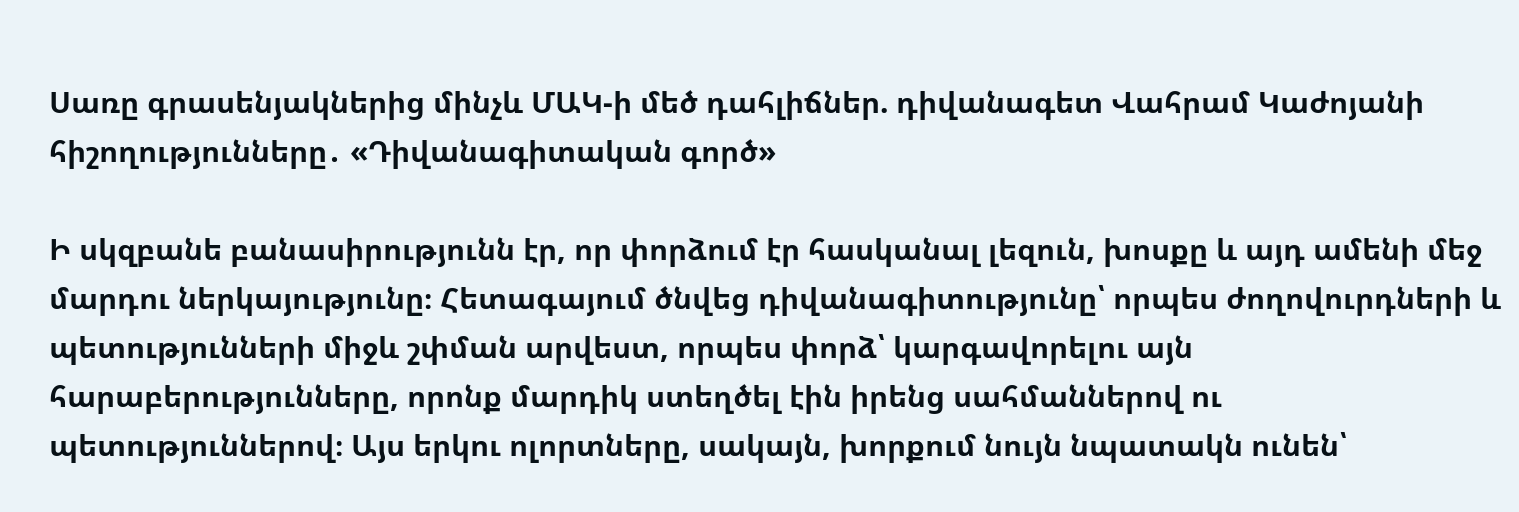Սառը գրասենյակներից մինչև ՄԱԿ-ի մեծ դահլիճներ. դիվանագետ Վահրամ Կաժոյանի հիշողությունները․ «Դիվանագիտական գործ»

Ի սկզբանե բանասիրությունն էր, որ փորձում էր հասկանալ լեզուն, խոսքը և այդ ամենի մեջ մարդու ներկայությունը։ Հետագայում ծնվեց դիվանագիտությունը՝ որպես ժողովուրդների և պետությունների միջև շփման արվեստ, որպես փորձ՝ կարգավորելու այն հարաբերությունները, որոնք մարդիկ ստեղծել էին իրենց սահմաններով ու պետություններով։ Այս երկու ոլորտները, սակայն, խորքում նույն նպատակն ունեն՝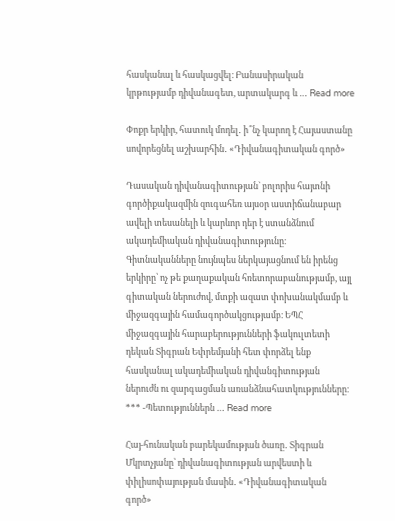հասկանալ և հասկացվել։ Բանասիրական կրթությամբ դիվանագետ, արտակարգ և … Read more

Փոքր երկիր, հատուկ մոդել․ ի՞նչ կարող է Հայաստանը սովորեցնել աշխարհին․ «Դիվանագիտական գործ»

Դասական դիվանագիտության` բոլորիս հայտնի գործիքակազմին զուգահեռ այսօր աստիճանաբար ավելի տեսանելի և կարևոր դեր է ստանձնում ակադեմիական դիվանագիտությունը։ Գիտնականները նույնպես ներկայացնում են իրենց երկիրը՝ ոչ թե քաղաքական հռետորաբանությամբ, այլ գիտական ներուժով, մտքի ազատ փոխանակմամբ և միջազգային համագործակցությամբ։ ԵՊՀ միջազգային հարաբերությունների ֆակուլտետի դեկան Տիգրան Եփրեմյանի հետ փորձել ենք հասկանալ ակադեմիական դիվանգիտության ներուժն ու զարգացման առանձնահատկությունները։ *** -Պետություններն … Read more

Հայ-հունական բարեկամության ծառը․ Տիգրան Մկրտչյանը՝ դիվանագիտության արվեստի և փիլիսոփայության մասին․ «Դիվանագիտական գործ»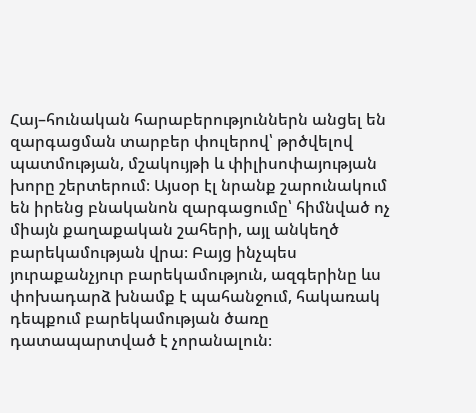Հայ–հունական հարաբերություններն անցել են զարգացման տարբեր փուլերով՝ թրծվելով պատմության, մշակույթի և փիլիսոփայության խորը շերտերում։ Այսօր էլ նրանք շարունակում են իրենց բնականոն զարգացումը՝ հիմնված ոչ միայն քաղաքական շահերի, այլ անկեղծ բարեկամության վրա։ Բայց ինչպես յուրաքանչյուր բարեկամություն, ազգերինը ևս փոխադարձ խնամք է պահանջում, հակառակ դեպքում բարեկամության ծառը դատապարտված է չորանալուն։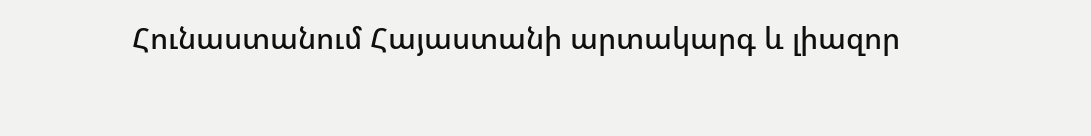Հունաստանում Հայաստանի արտակարգ և լիազոր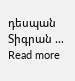դեսպան Տիգրան … Read more